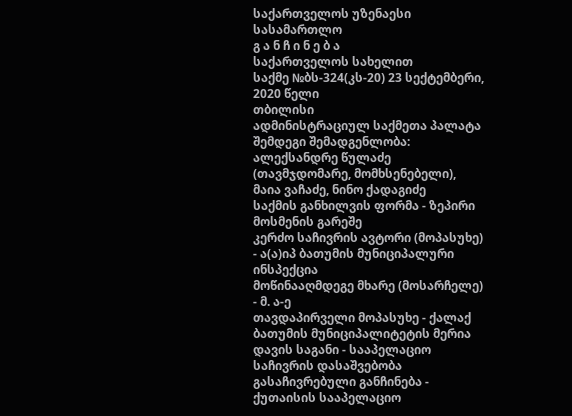საქართველოს უზენაესი სასამართლო
გ ა ნ ჩ ი ნ ე ბ ა
საქართველოს სახელით
საქმე №ბს-324(კს-20) 23 სექტემბერი, 2020 წელი
თბილისი
ადმინისტრაციულ საქმეთა პალატა
შემდეგი შემადგენლობა:
ალექსანდრე წულაძე (თავმჯდომარე, მომხსენებელი),
მაია ვაჩაძე, ნინო ქადაგიძე
საქმის განხილვის ფორმა - ზეპირი მოსმენის გარეშე
კერძო საჩივრის ავტორი (მოპასუხე) - ა(ა)იპ ბათუმის მუნიციპალური ინსპექცია
მოწინააღმდეგე მხარე (მოსარჩელე) - მ. ა-ე
თავდაპირველი მოპასუხე - ქალაქ ბათუმის მუნიციპალიტეტის მერია
დავის საგანი - სააპელაციო საჩივრის დასაშვებობა
გასაჩივრებული განჩინება - ქუთაისის სააპელაციო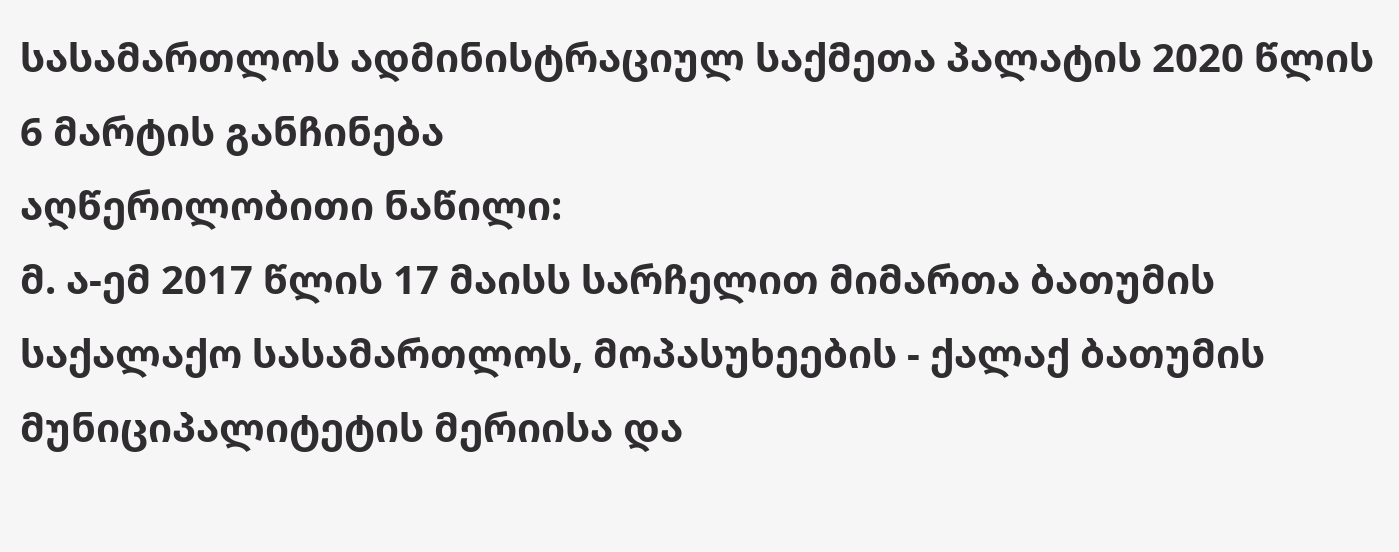სასამართლოს ადმინისტრაციულ საქმეთა პალატის 2020 წლის 6 მარტის განჩინება
აღწერილობითი ნაწილი:
მ. ა-ემ 2017 წლის 17 მაისს სარჩელით მიმართა ბათუმის საქალაქო სასამართლოს, მოპასუხეების - ქალაქ ბათუმის მუნიციპალიტეტის მერიისა და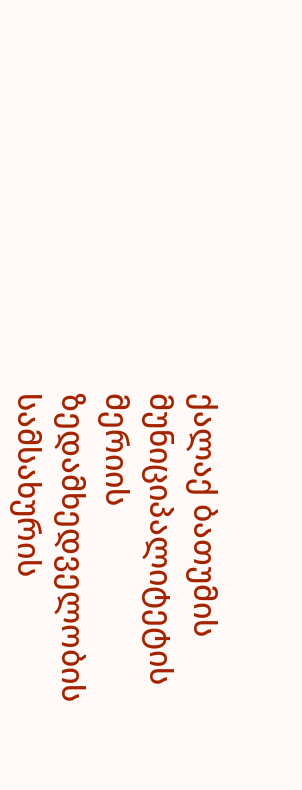ქალაქ ბათუმის მუნიციპალიტეტის მერიის ზედამხედველობის სამსახურის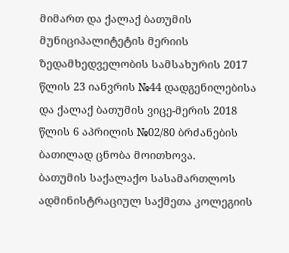მიმართ და ქალაქ ბათუმის მუნიციპალიტეტის მერიის ზედამხედველობის სამსახურის 2017 წლის 23 იანვრის №44 დადგენილებისა და ქალაქ ბათუმის ვიცე-მერის 2018 წლის 6 აპრილის №02/80 ბრძანების ბათილად ცნობა მოითხოვა.
ბათუმის საქალაქო სასამართლოს ადმინისტრაციულ საქმეთა კოლეგიის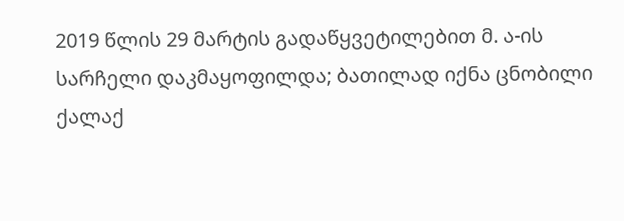2019 წლის 29 მარტის გადაწყვეტილებით მ. ა-ის სარჩელი დაკმაყოფილდა; ბათილად იქნა ცნობილი ქალაქ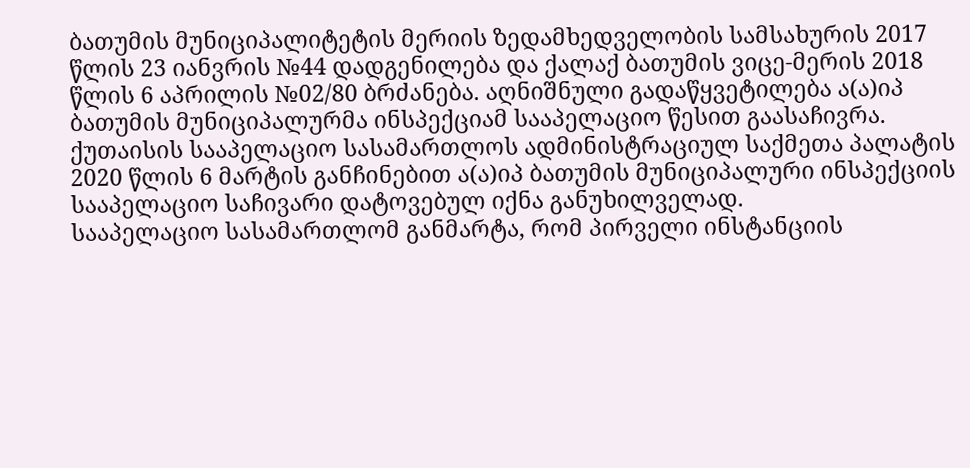ბათუმის მუნიციპალიტეტის მერიის ზედამხედველობის სამსახურის 2017 წლის 23 იანვრის №44 დადგენილება და ქალაქ ბათუმის ვიცე-მერის 2018 წლის 6 აპრილის №02/80 ბრძანება. აღნიშნული გადაწყვეტილება ა(ა)იპ ბათუმის მუნიციპალურმა ინსპექციამ სააპელაციო წესით გაასაჩივრა.
ქუთაისის სააპელაციო სასამართლოს ადმინისტრაციულ საქმეთა პალატის 2020 წლის 6 მარტის განჩინებით ა(ა)იპ ბათუმის მუნიციპალური ინსპექციის სააპელაციო საჩივარი დატოვებულ იქნა განუხილველად.
სააპელაციო სასამართლომ განმარტა, რომ პირველი ინსტანციის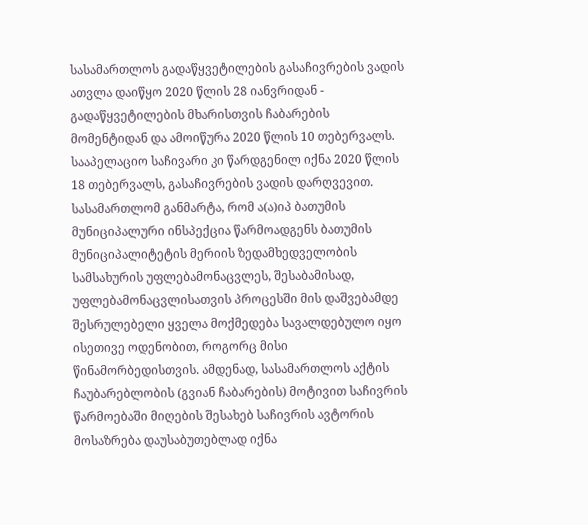სასამართლოს გადაწყვეტილების გასაჩივრების ვადის ათვლა დაიწყო 2020 წლის 28 იანვრიდან - გადაწყვეტილების მხარისთვის ჩაბარების მომენტიდან და ამოიწურა 2020 წლის 10 თებერვალს. სააპელაციო საჩივარი კი წარდგენილ იქნა 2020 წლის 18 თებერვალს, გასაჩივრების ვადის დარღვევით. სასამართლომ განმარტა, რომ ა(ა)იპ ბათუმის მუნიციპალური ინსპექცია წარმოადგენს ბათუმის მუნიციპალიტეტის მერიის ზედამხედველობის სამსახურის უფლებამონაცვლეს, შესაბამისად, უფლებამონაცვლისათვის პროცესში მის დაშვებამდე შესრულებელი ყველა მოქმედება სავალდებულო იყო ისეთივე ოდენობით, როგორც მისი წინამორბედისთვის. ამდენად, სასამართლოს აქტის ჩაუბარებლობის (გვიან ჩაბარების) მოტივით საჩივრის წარმოებაში მიღების შესახებ საჩივრის ავტორის მოსაზრება დაუსაბუთებლად იქნა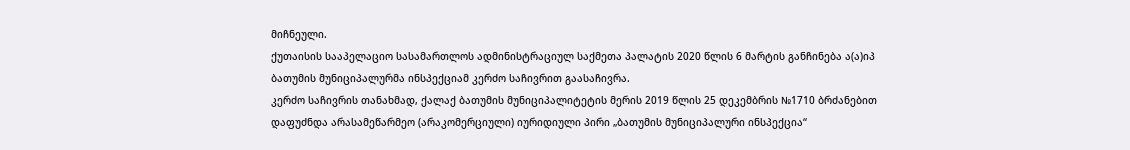მიჩნეული.
ქუთაისის სააპელაციო სასამართლოს ადმინისტრაციულ საქმეთა პალატის 2020 წლის 6 მარტის განჩინება ა(ა)იპ ბათუმის მუნიციპალურმა ინსპექციამ კერძო საჩივრით გაასაჩივრა.
კერძო საჩივრის თანახმად, ქალაქ ბათუმის მუნიციპალიტეტის მერის 2019 წლის 25 დეკემბრის №1710 ბრძანებით დაფუძნდა არასამეწარმეო (არაკომერციული) იურიდიული პირი „ბათუმის მუნიციპალური ინსპექცია“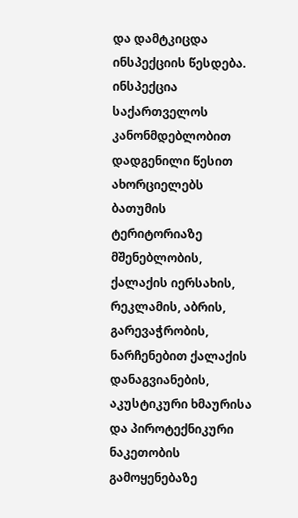და დამტკიცდა ინსპექციის წესდება. ინსპექცია საქართველოს კანონმდებლობით დადგენილი წესით ახორციელებს ბათუმის ტერიტორიაზე მშენებლობის, ქალაქის იერსახის, რეკლამის, აბრის, გარევაჭრობის, ნარჩენებით ქალაქის დანაგვიანების, აკუსტიკური ხმაურისა და პიროტექნიკური ნაკეთობის გამოყენებაზე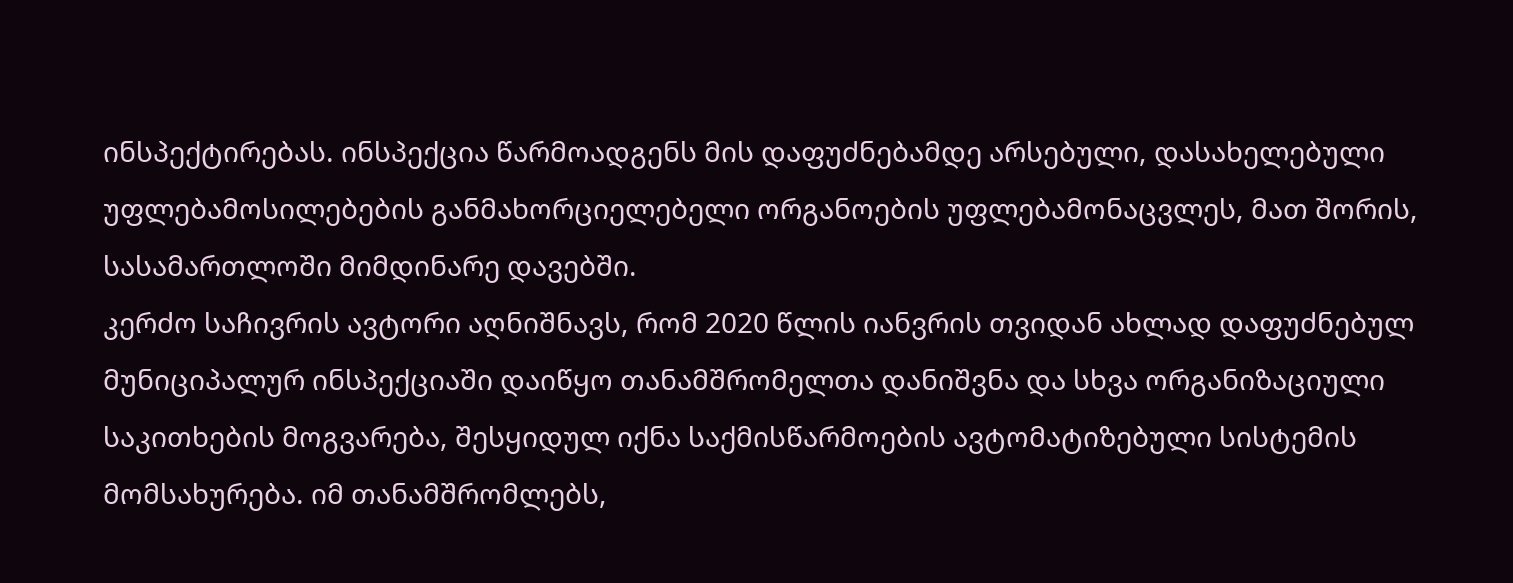ინსპექტირებას. ინსპექცია წარმოადგენს მის დაფუძნებამდე არსებული, დასახელებული უფლებამოსილებების განმახორციელებელი ორგანოების უფლებამონაცვლეს, მათ შორის, სასამართლოში მიმდინარე დავებში.
კერძო საჩივრის ავტორი აღნიშნავს, რომ 2020 წლის იანვრის თვიდან ახლად დაფუძნებულ მუნიციპალურ ინსპექციაში დაიწყო თანამშრომელთა დანიშვნა და სხვა ორგანიზაციული საკითხების მოგვარება, შესყიდულ იქნა საქმისწარმოების ავტომატიზებული სისტემის მომსახურება. იმ თანამშრომლებს,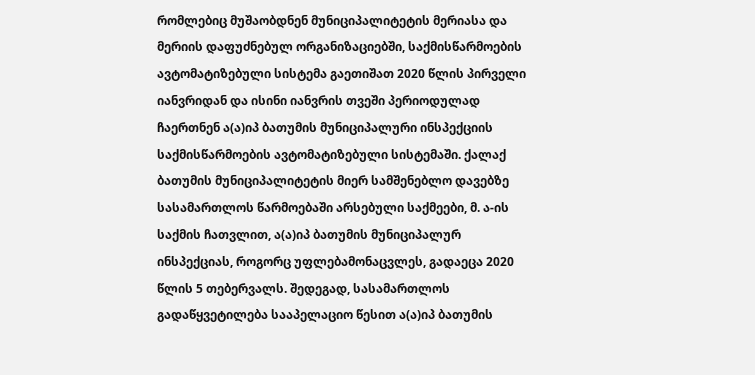რომლებიც მუშაობდნენ მუნიციპალიტეტის მერიასა და მერიის დაფუძნებულ ორგანიზაციებში, საქმისწარმოების ავტომატიზებული სისტემა გაეთიშათ 2020 წლის პირველი იანვრიდან და ისინი იანვრის თვეში პერიოდულად ჩაერთნენ ა(ა)იპ ბათუმის მუნიციპალური ინსპექციის საქმისწარმოების ავტომატიზებული სისტემაში. ქალაქ ბათუმის მუნიციპალიტეტის მიერ სამშენებლო დავებზე სასამართლოს წარმოებაში არსებული საქმეები, მ. ა-ის საქმის ჩათვლით, ა(ა)იპ ბათუმის მუნიციპალურ ინსპექციას, როგორც უფლებამონაცვლეს, გადაეცა 2020 წლის 5 თებერვალს. შედეგად, სასამართლოს გადაწყვეტილება სააპელაციო წესით ა(ა)იპ ბათუმის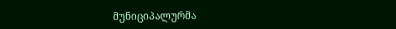მუნიციპალურმა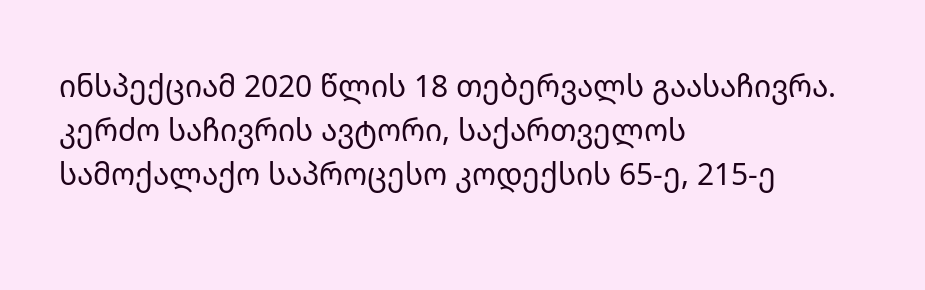ინსპექციამ 2020 წლის 18 თებერვალს გაასაჩივრა.
კერძო საჩივრის ავტორი, საქართველოს სამოქალაქო საპროცესო კოდექსის 65-ე, 215-ე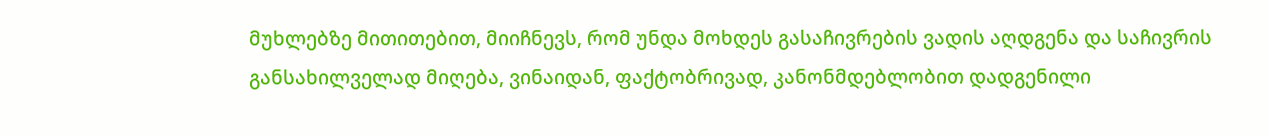მუხლებზე მითითებით, მიიჩნევს, რომ უნდა მოხდეს გასაჩივრების ვადის აღდგენა და საჩივრის განსახილველად მიღება, ვინაიდან, ფაქტობრივად, კანონმდებლობით დადგენილი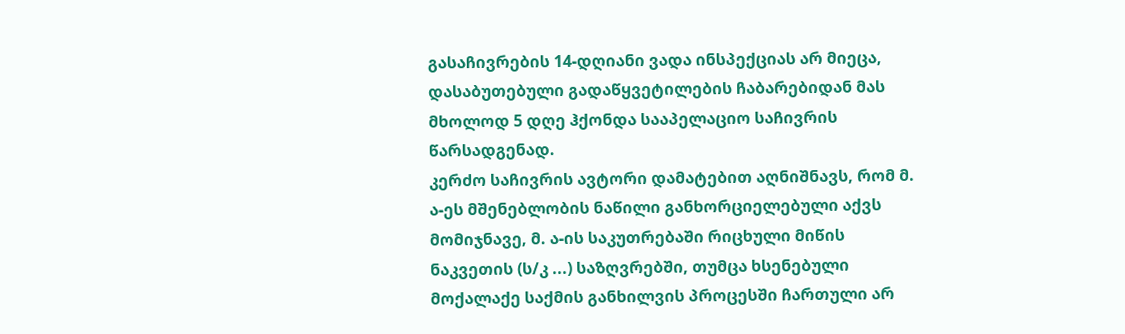გასაჩივრების 14-დღიანი ვადა ინსპექციას არ მიეცა, დასაბუთებული გადაწყვეტილების ჩაბარებიდან მას მხოლოდ 5 დღე ჰქონდა სააპელაციო საჩივრის წარსადგენად.
კერძო საჩივრის ავტორი დამატებით აღნიშნავს, რომ მ. ა-ეს მშენებლობის ნაწილი განხორციელებული აქვს მომიჯნავე, მ. ა-ის საკუთრებაში რიცხული მიწის ნაკვეთის (ს/კ ...) საზღვრებში, თუმცა ხსენებული მოქალაქე საქმის განხილვის პროცესში ჩართული არ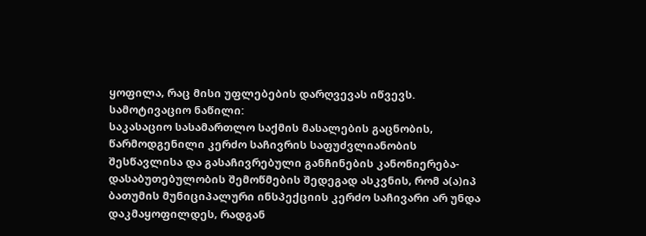ყოფილა, რაც მისი უფლებების დარღვევას იწვევს.
სამოტივაციო ნაწილი:
საკასაციო სასამართლო საქმის მასალების გაცნობის, წარმოდგენილი კერძო საჩივრის საფუძვლიანობის შესწავლისა და გასაჩივრებული განჩინების კანონიერება-დასაბუთებულობის შემოწმების შედეგად ასკვნის, რომ ა(ა)იპ ბათუმის მუნიციპალური ინსპექციის კერძო საჩივარი არ უნდა დაკმაყოფილდეს, რადგან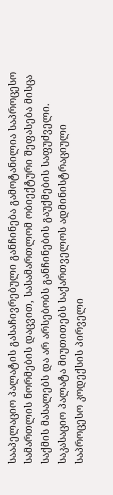სააპელაციო პალატის გასაჩივრებული განჩინება გამოტანილია საპროცესო სამართლის ნორმების დაცვით, სასამართლომ ობიექტური შეფასება მისცა საქმის მასალებს და არ არსებობს განჩინების გაუქმების საფუძველი.
საკასაციო პალატა მიუთითებს საქართველოს ადმინისტრაციული საპროცესო კოდექსის პირველი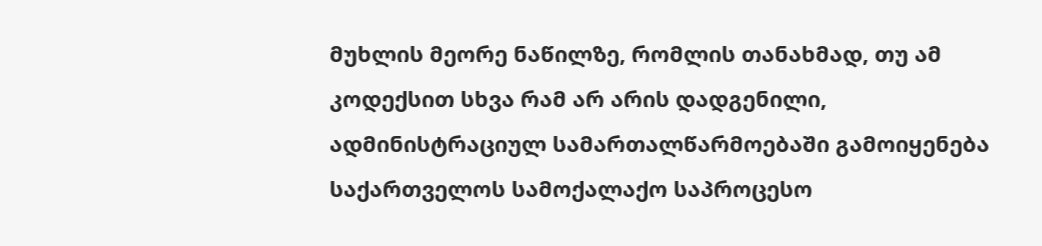მუხლის მეორე ნაწილზე, რომლის თანახმად, თუ ამ კოდექსით სხვა რამ არ არის დადგენილი, ადმინისტრაციულ სამართალწარმოებაში გამოიყენება საქართველოს სამოქალაქო საპროცესო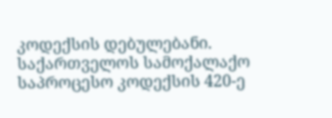კოდექსის დებულებანი. საქართველოს სამოქალაქო საპროცესო კოდექსის 420-ე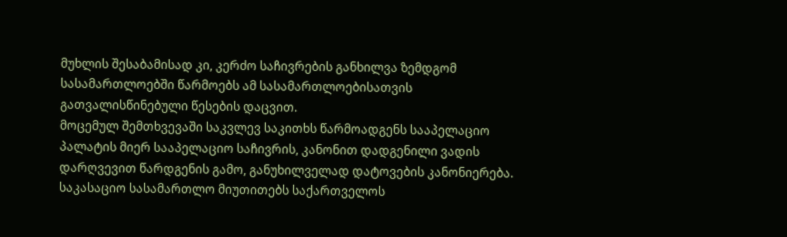მუხლის შესაბამისად კი, კერძო საჩივრების განხილვა ზემდგომ სასამართლოებში წარმოებს ამ სასამართლოებისათვის გათვალისწინებული წესების დაცვით.
მოცემულ შემთხვევაში საკვლევ საკითხს წარმოადგენს სააპელაციო პალატის მიერ სააპელაციო საჩივრის, კანონით დადგენილი ვადის დარღვევით წარდგენის გამო, განუხილველად დატოვების კანონიერება.
საკასაციო სასამართლო მიუთითებს საქართველოს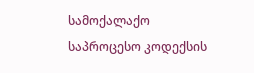სამოქალაქო საპროცესო კოდექსის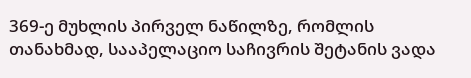369-ე მუხლის პირველ ნაწილზე, რომლის თანახმად, სააპელაციო საჩივრის შეტანის ვადა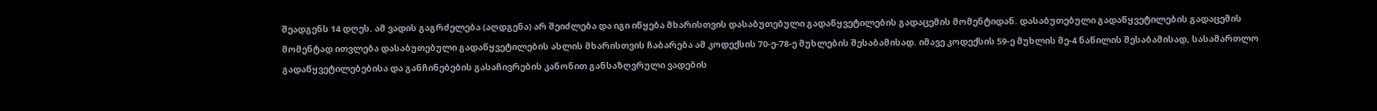შეადგენს 14 დღეს. ამ ვადის გაგრძელება (აღდგენა) არ შეიძლება და იგი იწყება მხარისთვის დასაბუთებული გადაწყვეტილების გადაცემის მომენტიდან. დასაბუთებული გადაწყვეტილების გადაცემის მომენტად ითვლება დასაბუთებული გადაწყვეტილების ასლის მხარისთვის ჩაბარება ამ კოდექსის 70-ე-78-ე მუხლების შესაბამისად. იმავე კოდექსის 59-ე მუხლის მე-4 ნაწილის შესაბამისად, სასამართლო გადაწყვეტილებებისა და განჩინებების გასაჩივრების კანონით განსაზღვრული ვადების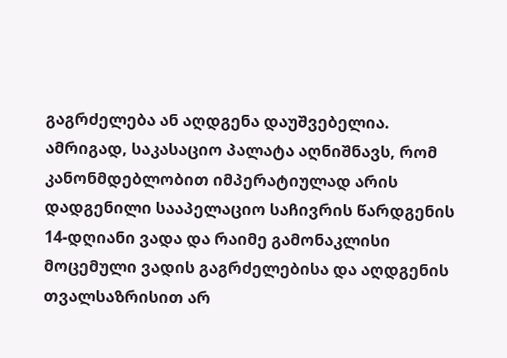გაგრძელება ან აღდგენა დაუშვებელია. ამრიგად, საკასაციო პალატა აღნიშნავს, რომ კანონმდებლობით იმპერატიულად არის დადგენილი სააპელაციო საჩივრის წარდგენის 14-დღიანი ვადა და რაიმე გამონაკლისი მოცემული ვადის გაგრძელებისა და აღდგენის თვალსაზრისით არ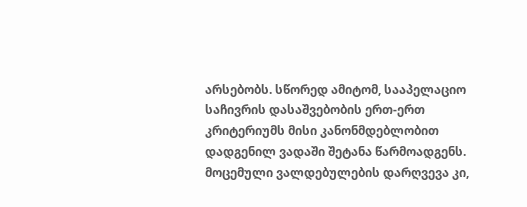არსებობს. სწორედ ამიტომ, სააპელაციო საჩივრის დასაშვებობის ერთ-ერთ კრიტერიუმს მისი კანონმდებლობით დადგენილ ვადაში შეტანა წარმოადგენს. მოცემული ვალდებულების დარღვევა კი,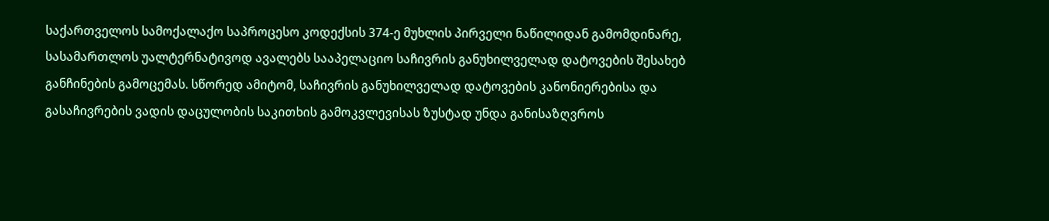საქართველოს სამოქალაქო საპროცესო კოდექსის 374-ე მუხლის პირველი ნაწილიდან გამომდინარე, სასამართლოს უალტერნატივოდ ავალებს სააპელაციო საჩივრის განუხილველად დატოვების შესახებ განჩინების გამოცემას. სწორედ ამიტომ, საჩივრის განუხილველად დატოვების კანონიერებისა და გასაჩივრების ვადის დაცულობის საკითხის გამოკვლევისას ზუსტად უნდა განისაზღვროს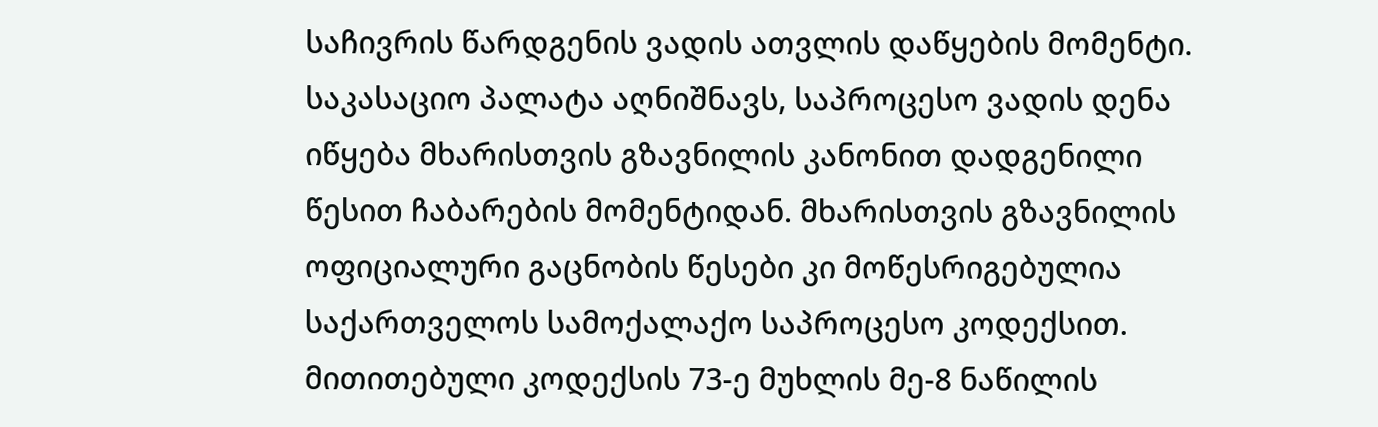საჩივრის წარდგენის ვადის ათვლის დაწყების მომენტი.
საკასაციო პალატა აღნიშნავს, საპროცესო ვადის დენა იწყება მხარისთვის გზავნილის კანონით დადგენილი წესით ჩაბარების მომენტიდან. მხარისთვის გზავნილის ოფიციალური გაცნობის წესები კი მოწესრიგებულია საქართველოს სამოქალაქო საპროცესო კოდექსით. მითითებული კოდექსის 73-ე მუხლის მე-8 ნაწილის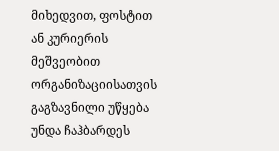მიხედვით, ფოსტით ან კურიერის მეშვეობით ორგანიზაციისათვის გაგზავნილი უწყება უნდა ჩაჰბარდეს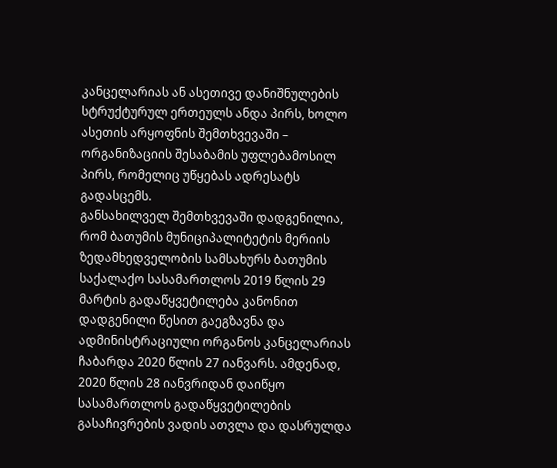კანცელარიას ან ასეთივე დანიშნულების სტრუქტურულ ერთეულს ანდა პირს, ხოლო ასეთის არყოფნის შემთხვევაში – ორგანიზაციის შესაბამის უფლებამოსილ პირს, რომელიც უწყებას ადრესატს გადასცემს.
განსახილველ შემთხვევაში დადგენილია, რომ ბათუმის მუნიციპალიტეტის მერიის ზედამხედველობის სამსახურს ბათუმის საქალაქო სასამართლოს 2019 წლის 29 მარტის გადაწყვეტილება კანონით დადგენილი წესით გაეგზავნა და ადმინისტრაციული ორგანოს კანცელარიას ჩაბარდა 2020 წლის 27 იანვარს. ამდენად, 2020 წლის 28 იანვრიდან დაიწყო სასამართლოს გადაწყვეტილების გასაჩივრების ვადის ათვლა და დასრულდა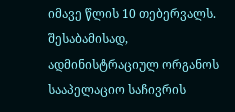იმავე წლის 10 თებერვალს. შესაბამისად, ადმინისტრაციულ ორგანოს სააპელაციო საჩივრის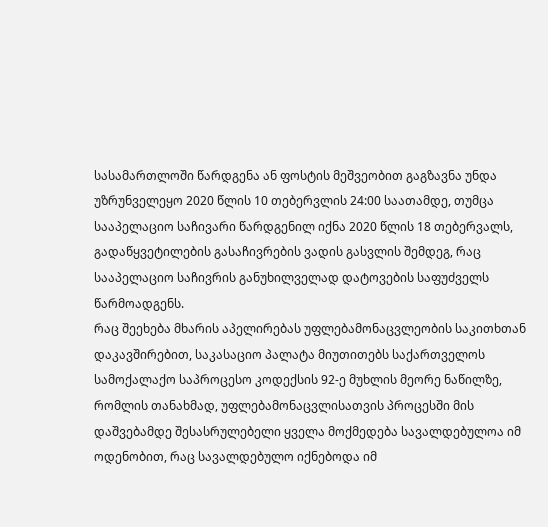სასამართლოში წარდგენა ან ფოსტის მეშვეობით გაგზავნა უნდა უზრუნველეყო 2020 წლის 10 თებერვლის 24:00 საათამდე, თუმცა სააპელაციო საჩივარი წარდგენილ იქნა 2020 წლის 18 თებერვალს, გადაწყვეტილების გასაჩივრების ვადის გასვლის შემდეგ, რაც სააპელაციო საჩივრის განუხილველად დატოვების საფუძველს წარმოადგენს.
რაც შეეხება მხარის აპელირებას უფლებამონაცვლეობის საკითხთან დაკავშირებით, საკასაციო პალატა მიუთითებს საქართველოს სამოქალაქო საპროცესო კოდექსის 92-ე მუხლის მეორე ნაწილზე, რომლის თანახმად, უფლებამონაცვლისათვის პროცესში მის დაშვებამდე შესასრულებელი ყველა მოქმედება სავალდებულოა იმ ოდენობით, რაც სავალდებულო იქნებოდა იმ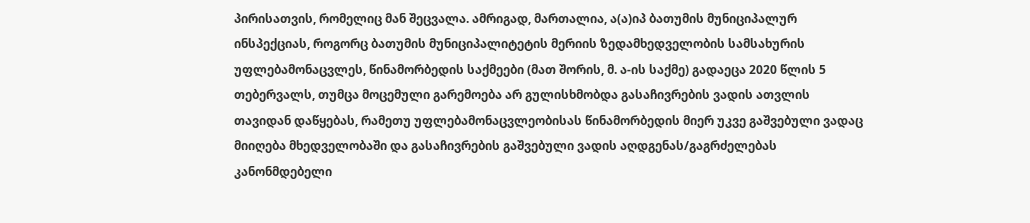პირისათვის, რომელიც მან შეცვალა. ამრიგად, მართალია, ა(ა)იპ ბათუმის მუნიციპალურ ინსპექციას, როგორც ბათუმის მუნიციპალიტეტის მერიის ზედამხედველობის სამსახურის უფლებამონაცვლეს, წინამორბედის საქმეები (მათ შორის, მ. ა-ის საქმე) გადაეცა 2020 წლის 5 თებერვალს, თუმცა მოცემული გარემოება არ გულისხმობდა გასაჩივრების ვადის ათვლის თავიდან დაწყებას, რამეთუ უფლებამონაცვლეობისას წინამორბედის მიერ უკვე გაშვებული ვადაც მიიღება მხედველობაში და გასაჩივრების გაშვებული ვადის აღდგენას/გაგრძელებას კანონმდებელი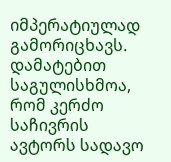იმპერატიულად გამორიცხავს. დამატებით საგულისხმოა, რომ კერძო საჩივრის ავტორს სადავო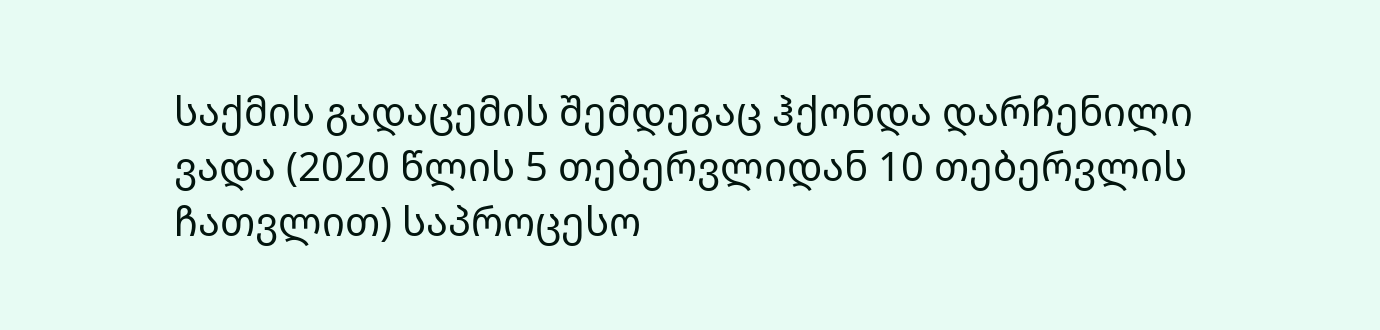საქმის გადაცემის შემდეგაც ჰქონდა დარჩენილი ვადა (2020 წლის 5 თებერვლიდან 10 თებერვლის ჩათვლით) საპროცესო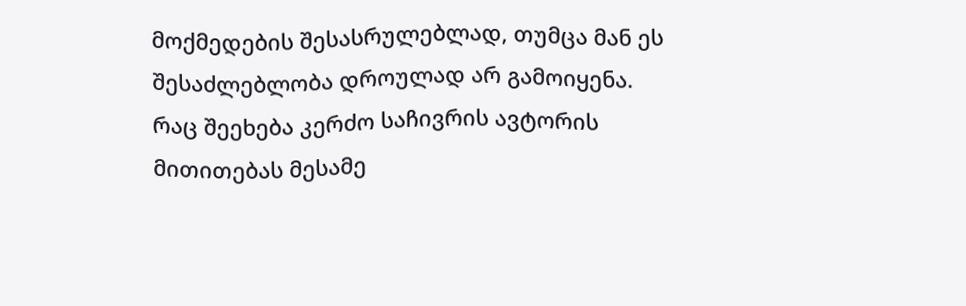მოქმედების შესასრულებლად, თუმცა მან ეს შესაძლებლობა დროულად არ გამოიყენა.
რაც შეეხება კერძო საჩივრის ავტორის მითითებას მესამე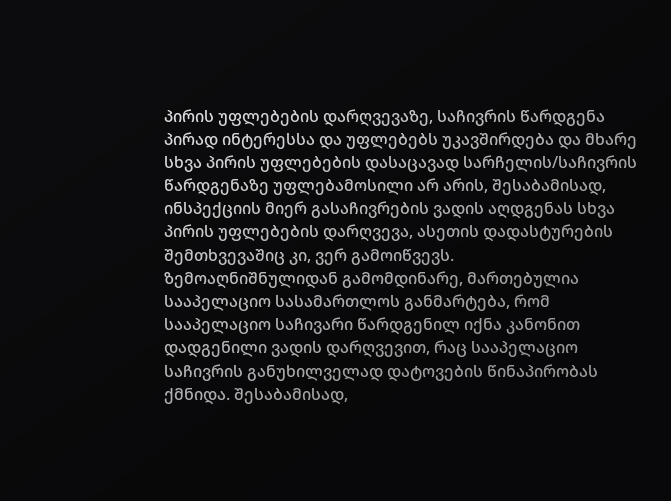პირის უფლებების დარღვევაზე, საჩივრის წარდგენა პირად ინტერესსა და უფლებებს უკავშირდება და მხარე სხვა პირის უფლებების დასაცავად სარჩელის/საჩივრის წარდგენაზე უფლებამოსილი არ არის, შესაბამისად, ინსპექციის მიერ გასაჩივრების ვადის აღდგენას სხვა პირის უფლებების დარღვევა, ასეთის დადასტურების შემთხვევაშიც კი, ვერ გამოიწვევს.
ზემოაღნიშნულიდან გამომდინარე, მართებულია სააპელაციო სასამართლოს განმარტება, რომ სააპელაციო საჩივარი წარდგენილ იქნა კანონით დადგენილი ვადის დარღვევით, რაც სააპელაციო საჩივრის განუხილველად დატოვების წინაპირობას ქმნიდა. შესაბამისად,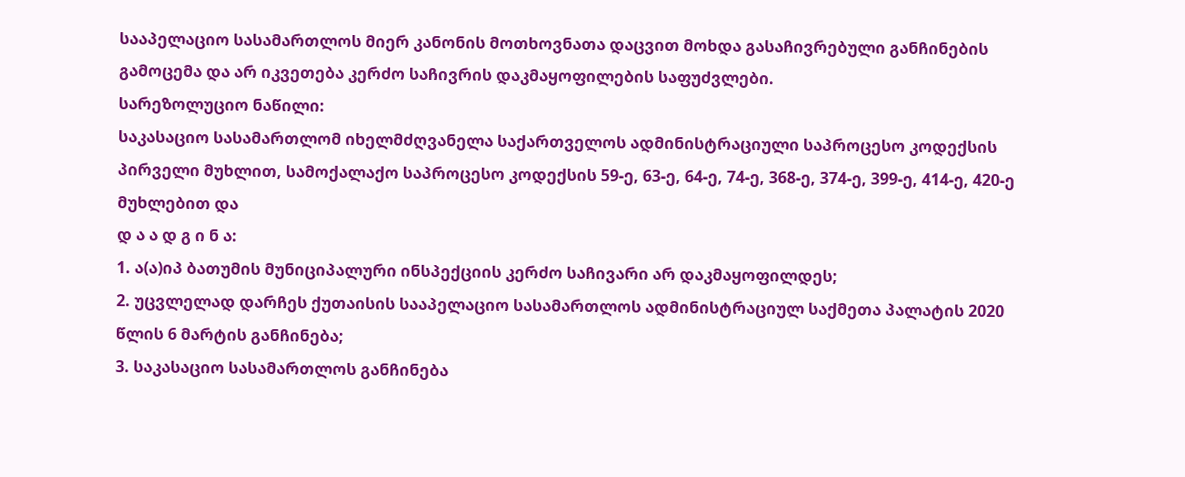სააპელაციო სასამართლოს მიერ კანონის მოთხოვნათა დაცვით მოხდა გასაჩივრებული განჩინების გამოცემა და არ იკვეთება კერძო საჩივრის დაკმაყოფილების საფუძვლები.
სარეზოლუციო ნაწილი:
საკასაციო სასამართლომ იხელმძღვანელა საქართველოს ადმინისტრაციული საპროცესო კოდექსის პირველი მუხლით, სამოქალაქო საპროცესო კოდექსის 59-ე, 63-ე, 64-ე, 74-ე, 368-ე, 374-ე, 399-ე, 414-ე, 420-ე მუხლებით და
დ ა ა დ გ ი ნ ა:
1. ა(ა)იპ ბათუმის მუნიციპალური ინსპექციის კერძო საჩივარი არ დაკმაყოფილდეს;
2. უცვლელად დარჩეს ქუთაისის სააპელაციო სასამართლოს ადმინისტრაციულ საქმეთა პალატის 2020 წლის 6 მარტის განჩინება;
3. საკასაციო სასამართლოს განჩინება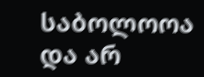საბოლოოა და არ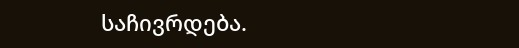საჩივრდება.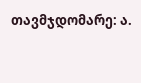თავმჯდომარე: ა.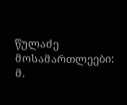წულაძე
მოსამართლეები: მ.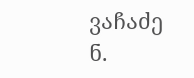ვაჩაძე
ნ.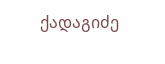ქადაგიძე